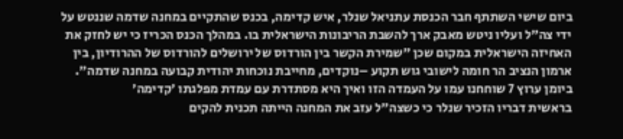ביום שישי השתתף חבר הכנסת עתניאל שנלר, איש קדימה, בכנס שהתקיים במחנה שדמה שננטש על ידי צה"ל ועליו ניטש מאבק ארך להשבת הריבונות הישראלית בו. במהלך הכנס הכריז כי יש לחזק את האחיזה הישראלית במקום שכן "שמירת הקשר בין הורדוס של ירושלים להורדוס של ההרודיון, בין ארמון הנציב הר חומה לישובי גוש תקוע –נוקדים, מחייבת נוכחות יהודית קבועה במחנה שדמה". ביומן ערוץ 7 שוחחנו עמו על העמדה הזו ואיך היא מסתדרת עם עמדת מפלגתו 'קדימה'
בראשית דבריו הזכיר שנלר כי כשצה"ל עזב את המחנה הייתה תכנית להקים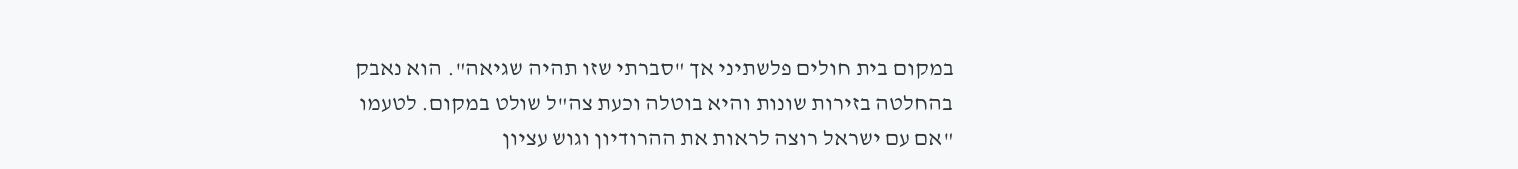במקום בית חולים פלשתיני אך "סברתי שזו תהיה שגיאה". הוא נאבק בהחלטה בזירות שונות והיא בוטלה וכעת צה"ל שולט במקום. לטעמו "אם עם ישראל רוצה לראות את ההרודיון וגוש עציון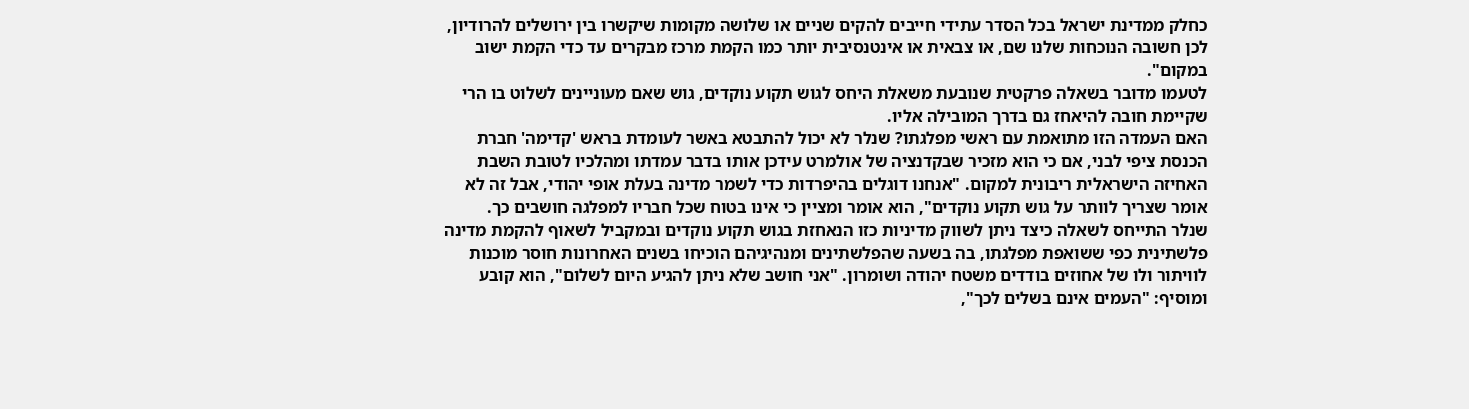כחלק ממדינת ישראל בכל הסדר עתידי חייבים להקים שניים או שלושה מקומות שיקשרו בין ירושלים להרודיון, לכן חשובה הנוכחות שלנו שם, או צבאית או אינטנסיבית יותר כמו הקמת מרכז מבקרים עד כדי הקמת ישוב במקום".
לטעמו מדובר בשאלה פרקטית שנובעת משאלת היחס לגוש תקוע נוקדים, גוש שאם מעוניינים לשלוט בו הרי שקיימת חובה להיאחז גם בדרך המובילה אליו.
האם העמדה הזו מתואמת עם ראשי מפלגתו? שנלר לא יכול להתבטא באשר לעומדת בראש 'קדימה' חברת הכנסת ציפי לבני, אם כי הוא מזכיר שבקדנציה של אולמרט עידכן אותו בדבר עמדתו ומהלכיו לטובת השבת האחיזה הישראלית ריבונית למקום. "אנחנו דוגלים בהיפרדות כדי לשמר מדינה בעלת אופי יהודי, אבל זה לא אומר שצריך לוותר על גוש תקוע נוקדים", הוא אומר ומציין כי אינו בטוח שכל חבריו למפלגה חושבים כך.
שנלר התייחס לשאלה כיצד ניתן לשווק מדיניות כזו הנאחזת בגוש תקוע נוקדים ובמקביל לשאוף להקמת מדינה פלשתינית כפי ששואפת מפלגתו, בה בשעה שהפלשתינים ומנהיגיהם הוכיחו בשנים האחרונות חוסר מוכנות לוויתור ולו של אחוזים בודדים משטח יהודה ושומרון. "אני חושב שלא ניתן להגיע היום לשלום", הוא קובע ומוסיף: "העמים אינם בשלים לכך",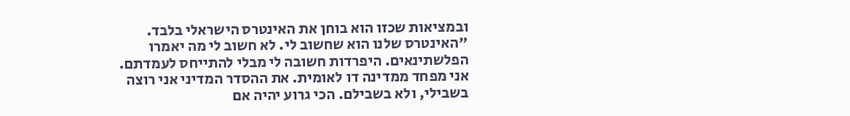ובמציאות שכזו הוא בוחן את האינטרס הישראלי בלבד. "האינטרס שלנו הוא שחשוב לי. לא חשוב לי מה יאמרו הפלשתינאים. היפרדות חשובה לי מבלי להתייחס לעמדתם. אני מפחד ממדינה דו לאומית. את ההסדר המדיני אני רוצה בשבילי, ולא בשבילם. הכי גרוע יהיה אם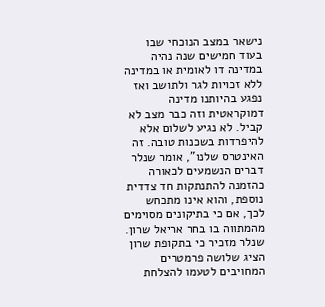נישאר במצב הנוכחי שבו בעוד חמישים שנה נהיה במדינה דו לאומית או במדינה ללא זכויות לגר ולתושב ואז נפגע בהיותנו מדינה דמוקראטית וזה כבר מצב לא קביל. לא נגיע לשלום אלא להיפרדות בשכנות טובה. זה האינטרס שלנו", אומר שנלר דברים הנשמעים לכאורה כהזמנה להתנתקות חד צדדית נוספת, והוא אינו מתכחש לכך, אם כי בתיקונים מסוימים מהמתווה בו בחר אריאל שרון.
שנלר מזכיר כי בתקופת שרון הציג שלושה פרמטרים המחויבים לטעמו להצלחת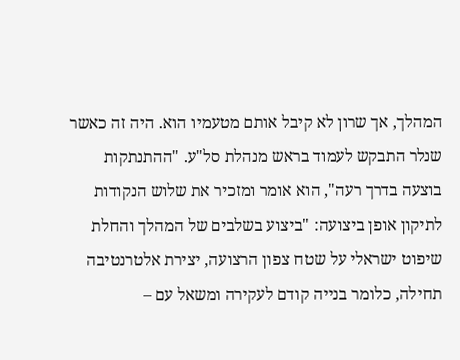המהלך, אך שרון לא קיבל אותם מטעמיו הוא. היה זה כאשר שנלר התבקש לעמוד בראש מנהלת סל"ע. "ההתנתקות בוצעה בדרך רעה", הוא אומר ומזכיר את שלוש הנקודות לתיקון אופן ביצועה: "ביצוע בשלבים של המהלך והחלת שיפוט ישראלי על שטח צפון הרצועה, יצירת אלטרנטיבה תחילה, כלומר בנייה קודם לעקירה ומשאל עם –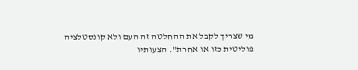מי שצריך לקבל את ההחלטה זה העם ולא קונסטלציה פוליטית כזו או אחרת". הצעותיו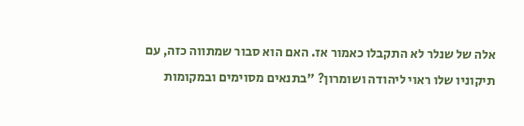אלה של שנלר לא התקבלו כאמור אז. האם הוא סבור שמתווה כזה, עם תיקוניו שלו ראוי ליהודה ושומרון? "בתנאים מסוימים ובמקומות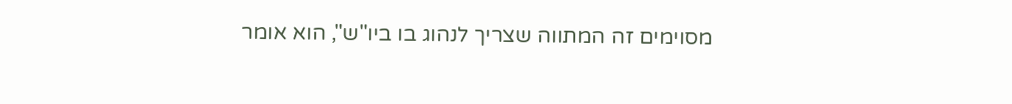מסוימים זה המתווה שצריך לנהוג בו ביו"ש", הוא אומר